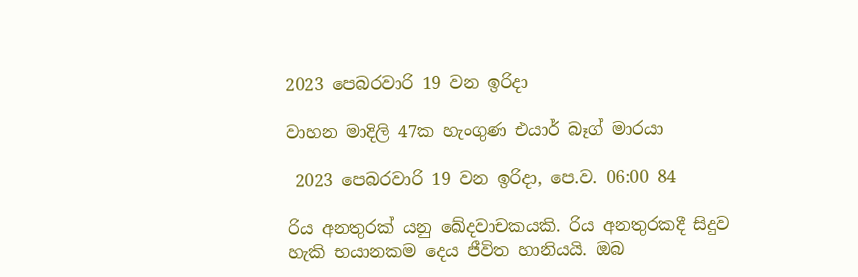2023 පෙබරවාරි 19 වන ඉරිදා

වාහන මාදිලි 47ක හැංගුණ එයාර් බෑග් මාරයා

 2023 පෙබරවාරි 19 වන ඉරිදා, පෙ.ව. 06:00 84

රිය අනතුරක් යනු ඛේදවාචකයකි. රිය අනතුරකදී සිදුව හැකි භයානකම දෙය ජීවිත හානියයි. ඔබ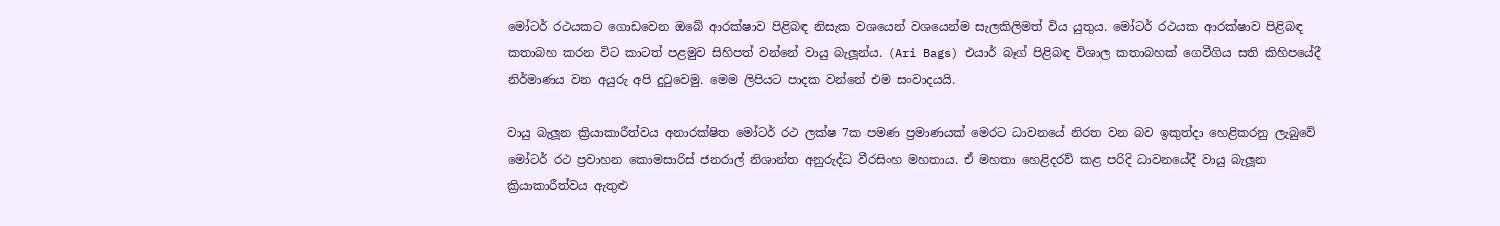මෝටර් රථයකට ගොඩවෙන ඔබේ ආරක්ෂාව පිළිබඳ නිසැක වශයෙන් වශයෙන්ම සැලකිලිමත් විය යුතුය. මෝටර් රථයක ආරක්ෂාව පිළිබඳ කතාබහ කරන විට කාටත් පළමුව සිහිපත් වන්නේ වායු බැලූන්ය. (Ari Bags) එයාර් බෑග් පිළිබඳ විශාල කතාබහක් ගෙවීගිය සති කිහිපයේදී නිර්මාණය වන අයුරු අපි දුටුවෙමු. මෙම ලිපියට පාදක වන්නේ එම සංවාදයයි.

වායු බැලූන ක්‍රියාකාරීත්වය අනාරක්ෂිත මෝටර් රථ ලක්ෂ 7ක පමණ ප්‍රමාණයක් මෙරට ධාවනයේ නිරත වන බව ඉකුත්දා හෙළිකරනු ලැබුවේ මෝටර් රථ ප්‍රවාහන කොමසාරිස් ජනරාල් නිශාන්ත අනුරුද්ධ වීරසිංහ මහතාය. ඒ මහතා හෙළිදරව් කළ පරිදි ධාවනයේදී වායු බැලූන ක්‍රියාකාරීත්වය ඇතුළු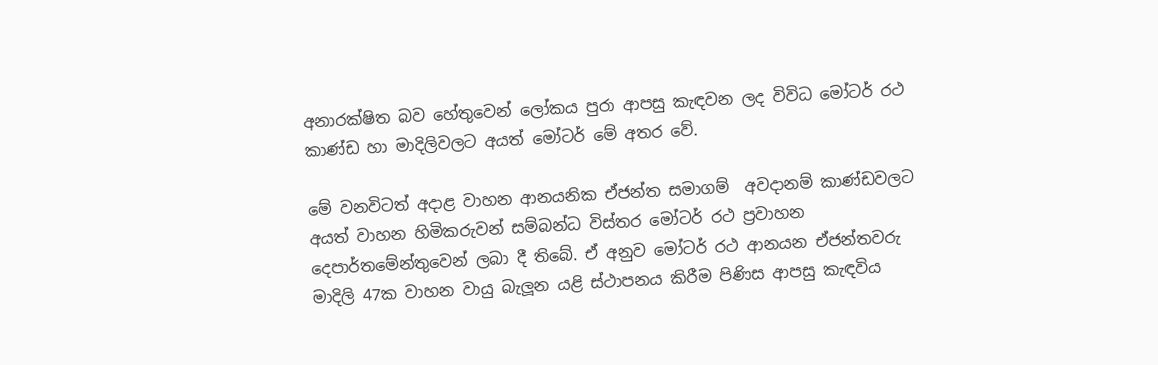අනාරක්ෂිත බව හේතුවෙන් ලෝකය පුරා ආපසු කැඳවන ලද විවිධ මෝටර් රථ කාණ්ඩ හා මාදිලිවලට අයත් මෝටර් මේ අතර වේ.

මේ වනවිටත් අදාළ වාහන ආනයනික ඒජන්ත සමාගම්  අවදානම් කාණ්ඩවලට අයත් වාහන හිමිකරුවන් සම්බන්ධ විස්තර මෝටර් රථ ප්‍රවාහන දෙපාර්තමේන්තුවෙන් ලබා දී තිබේ. ඒ අනුව මෝටර් රථ ආනයන ඒජන්තවරු මාදිලි 47ක වාහන වායු බැලූන යළි ස්ථාපනය කිරීම පිණිස ආපසු කැඳවිය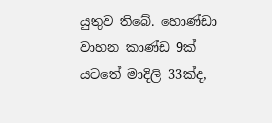යුතුව තිබේ. හොණ්ඩා වාහන කාණ්ඩ 9ක් යටතේ මාදිලි 33ක්ද,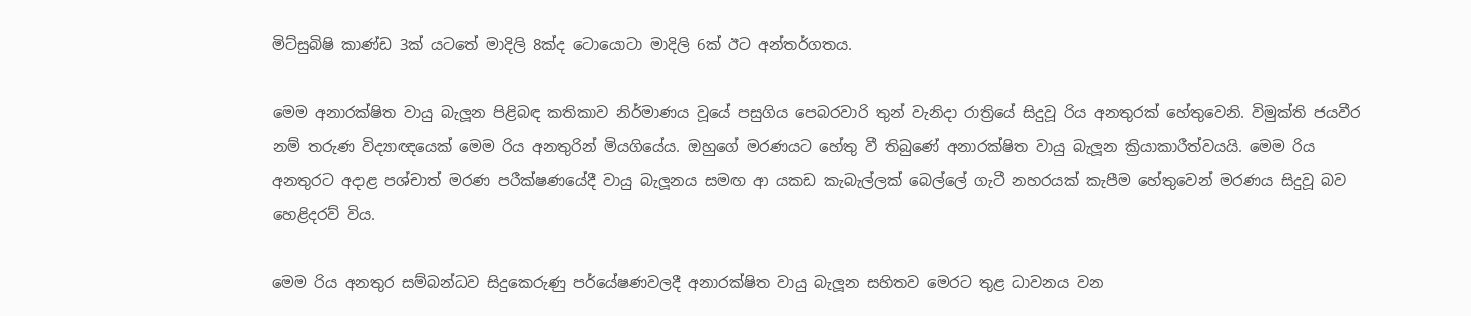මිට්සුබිෂි කාණ්ඩ 3ක් යටතේ මාදිලි 8ක්ද ටොයොටා මාදිලි 6ක් ඊට අන්තර්ගතය.

මෙම අනාරක්ෂිත වායු බැලූන පිළිබඳ කතිකාව නිර්මාණය වූයේ පසුගිය පෙබරවාරි තුන් වැනිදා රාත්‍රියේ සිදුවූ රිය අනතුරක් හේතුවෙනි. විමුක්ති ජයවීර නම් තරුණ විද්‍යාඥයෙක් මෙම රිය අනතුරින් මියගියේය. ඔහුගේ මරණයට හේතු වී තිබුණේ අනාරක්ෂිත වායු බැලූන ක්‍රියාකාරීත්වයයි. මෙම රිය අනතුරට අදාළ පශ්චාත් මරණ පරීක්ෂණයේදී වායු බැලූනය සමඟ ආ යකඩ කැබැල්ලක් බෙල්ලේ ගැටී නහරයක් කැපීම හේතුවෙන් මරණය සිදුවූ බව හෙළිදරව් විය.

මෙම රිය අනතුර සම්බන්ධව සිදුකෙරුණු පර්යේෂණවලදී අනාරක්ෂිත වායු බැලූන සහිතව මෙරට තුළ ධාවනය වන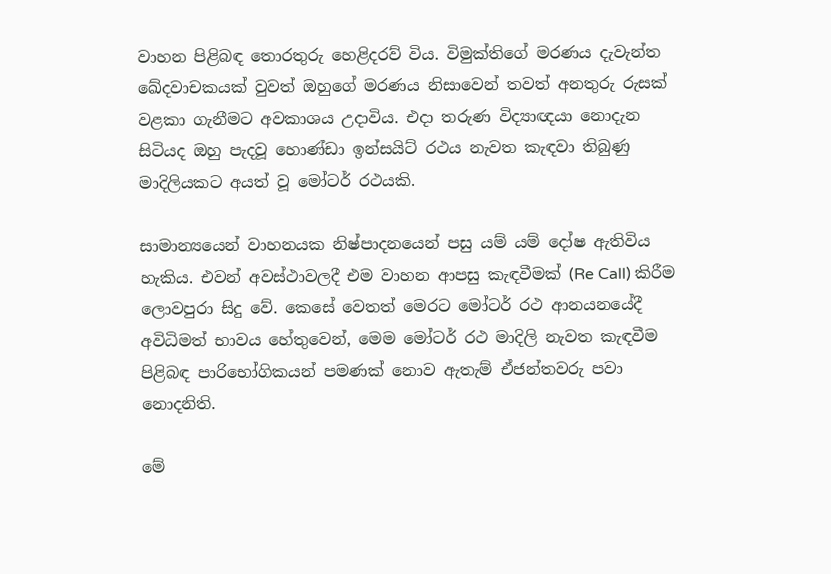වාහන පිළිබඳ තොරතුරු හෙළිදරව් විය. විමුක්තිගේ මරණය දැවැන්ත ඛේදවාචකයක් වුවත් ඔහුගේ මරණය නිසාවෙන් තවත් අනතුරු රුසක් වළකා ගැනීමට අවකාශය උදාවිය. එදා තරුණ විද්‍යාඥයා නොදැන සිටියද ඔහු පැදවූ හොණ්ඩා ඉන්සයිට් රථය නැවත කැඳවා තිබුණු මාදිලියකට අයත් වූ මෝටර් රථයකි.

සාමාන්‍යයෙන් වාහනයක නිෂ්පාදනයෙන් පසු යම් යම් දෝෂ ඇතිවිය හැකිය. එවන් අවස්ථාවලදී එම වාහන ආපසු කැඳවීමක් (Re Call) කිරීම ලොවපුරා සිදු වේ. කෙසේ වෙතත් මෙරට මෝටර් රථ ආනයනයේදී අවිධිමත් භාවය හේතුවෙන්, මෙම මෝටර් රථ මාදිලි නැවත කැඳවීම පිළිබඳ පාරිභෝගිකයන් පමණක් නොව ඇතැම් ඒජන්තවරු පවා නොදනිති.

මේ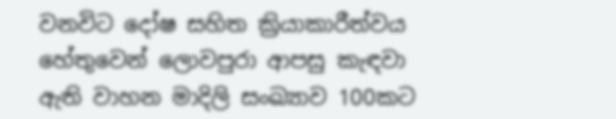වනවිට දෝෂ සහිත ක්‍රියාකාරීත්වය හේතුවෙන් ලොවපුරා ආපසු කැඳවා ඇති වාහන මාදිලි සංඛ්‍යාව 100කට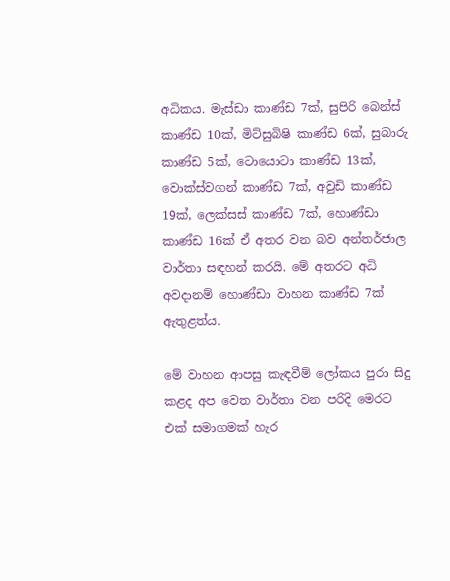අධිකය. මැස්ඩා කාණ්ඩ 7ක්, සුපිරි බෙන්ස් කාණ්ඩ 10ක්, මිට්සුබිෂි කාණ්ඩ 6ක්, සුබාරු කාණ්ඩ 5ක්, ටොයොටා කාණ්ඩ 13ක්, වොක්ස්වගන් කාණ්ඩ 7ක්, අවුඩි කාණ්ඩ 19ක්, ලෙක්සස් කාණ්ඩ 7ක්, හොණ්ඩා කාණ්ඩ 16ක් ඒ අතර වන බව අන්තර්ජාල වාර්තා සඳහන් කරයි. මේ අතරට අධි අවදානම් හොණ්ඩා වාහන කාණ්ඩ 7ක් ඇතුළත්ය.

මේ වාහන ආපසු කැඳවීම් ලෝකය පුරා සිදු කළද අප වෙත වාර්තා වන පරිදි මෙරට එක් සමාගමක් හැර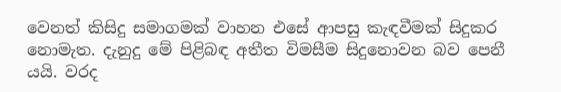වෙනත් කිසිදු සමාගමක් වාහන එසේ ආපසු කැඳවීමක් සිදුකර නොමැත. දැනුදු මේ පිළිබඳ අතීත විමසීම සිදුනොවන බව පෙනී යයි. වරද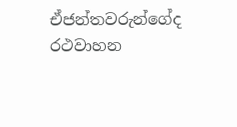ඒජන්තවරුන්ගේද රථවාහන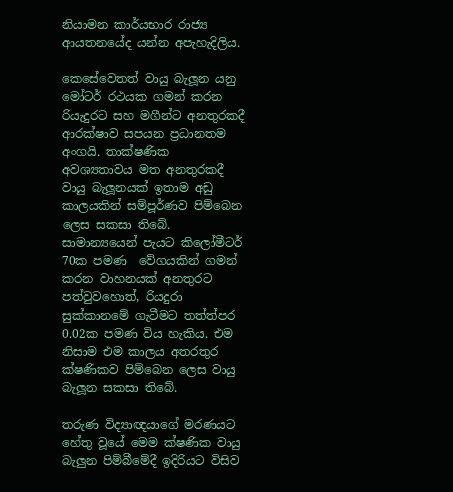නියාමන කාර්යභාර රාජ්‍ය ආයතනයේද යන්න අපැහැදිලිය.

කෙසේවෙතත් වායු බැලූන යනු මෝටර් රථයක ගමන් කරන රියැදුරට සහ මගීන්ට අනතුරකදී ආරක්ෂාව සපයන ප්‍රධානතම අංගයි. තාක්ෂණික අවශ්‍යතාවය මත අනතුරකදී වායු බැලූනයක් ඉතාම අඩු කාලයකින් සම්පූර්ණව පිම්බෙන ලෙස සකසා තිබේ. සාමාන්‍යයෙන් පැයට කිලෝමීටර් 70ක පමණ  වේගයකින් ගමන් කරන වාහනයක් අනතුරට පත්වුවහොත්, රියදුරා සුක්කානමේ ගැටීමට තත්ත්පර 0.02ක පමණ විය හැකිය. එම නිසාම එම කාලය අතරතුර ක්ෂණිකව පිම්බෙන ලෙස වායු බැලූන සකසා තිබේ.

තරුණ විද්‍යාඥයාගේ මරණයට හේතු වූයේ මෙම ක්ෂණික වායු බැලුන පිම්බීමේදී ඉදිරියට විසිව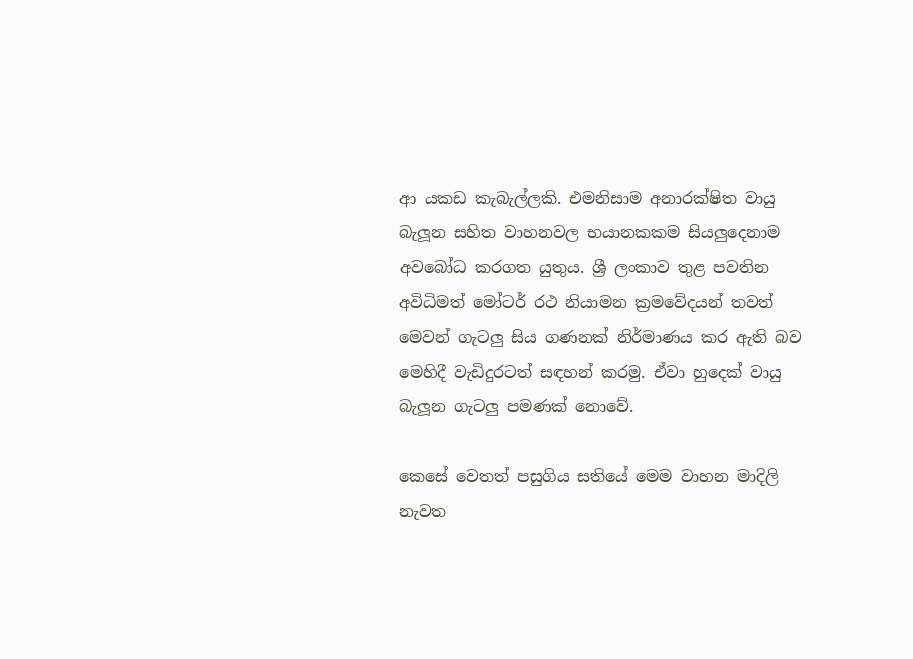ආ යකඩ කැබැල්ලකි. එමනිසාම අනාරක්ෂිත වායු බැලූන සහිත වාහනවල භයානකකම සියලුදෙනාම අවබෝධ කරගත යුතුය. ශ්‍රී ලංකාව තුළ පවතින අවිධිමත් මෝටර් රථ නියාමන ක්‍රමවේදයන් තවත් මෙවන් ගැටලු සිය ගණනක් නිර්මාණය කර ඇති බව මෙහිදී වැඩිදුරටත් සඳහන් කරමු. ඒවා හුදෙක් වායු බැලූන ගැටලු පමණක් නොවේ.

කෙසේ වෙතත් පසුගිය සතියේ මෙම වාහන මාදිලි නැවත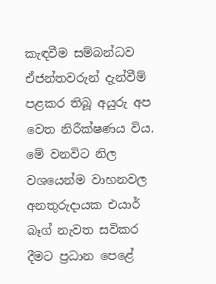කැඳවීම සම්බන්ධව ඒජන්තවරුන් දැන්වීම් පළකර තිබූ අයුරු අප වෙත නිරීක්ෂණය විය. මේ වනවිට නිල වශයෙන්ම වාහනවල අනතුරුදායක එයාර් බෑග් නැවත සවිකර දීමට ප්‍රධාන පෙළේ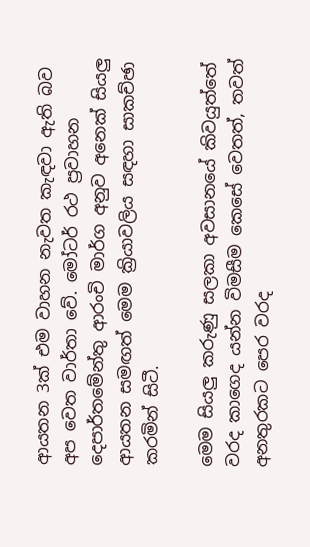ආයතන 3ක් එම වාහන නැවත කැඳවා ඇති බව අප වෙත වාර්තා වේ. මෝටර් රථ ප්‍රවාහන දෙපාර්තමේන්තු ආරංචි මාර්ග අනුව අනෙක් සියලු ආයතන සමඟත් මෙම ක්‍රියාවලිය සඳහා සාකච්ඡා කරමින් සිටී.

මෙම සියලු කරුණු සලකා අවසානයේ කිවයුත්තේ වරද කාගෙද යන්න විමසීම කෙසේ වෙතත්, තවත් අනතුරකට පෙර වරද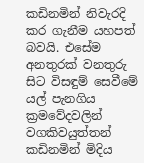කඩිනමින් නිවැරදි කර ගැනීම යහපත් බවයි. එසේම අනතුරක් වනතුරු සිට විසඳුම් සෙවීමේ යල් පැනගිය ක්‍රමවේදවලින් වගකිවයුත්තන් කඩිනමින් මිදිය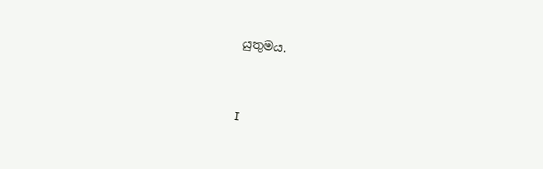යුතුමය.


I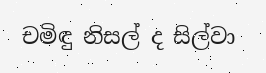චමිඳු නිසල් ද සිල්වා